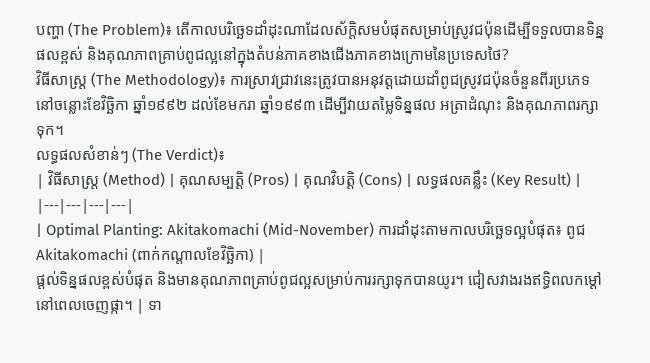បញ្ហា (The Problem)៖ តើកាលបរិច្ឆេទដាំដុះណាដែលស័ក្តិសមបំផុតសម្រាប់ស្រូវជប៉ុនដើម្បីទទួលបានទិន្នផលខ្ពស់ និងគុណភាពគ្រាប់ពូជល្អនៅក្នុងតំបន់ភាគខាងជើងភាគខាងក្រោមនៃប្រទេសថៃ?
វិធីសាស្ត្រ (The Methodology)៖ ការស្រាវជ្រាវនេះត្រូវបានអនុវត្តដោយដាំពូជស្រូវជប៉ុនចំនួនពីរប្រភេទនៅចន្លោះខែវិច្ឆិកា ឆ្នាំ១៩៩២ ដល់ខែមករា ឆ្នាំ១៩៩៣ ដើម្បីវាយតម្លៃទិន្នផល អត្រាដំណុះ និងគុណភាពរក្សាទុក។
លទ្ធផលសំខាន់ៗ (The Verdict)៖
| វិធីសាស្ត្រ (Method) | គុណសម្បត្តិ (Pros) | គុណវិបត្តិ (Cons) | លទ្ធផលគន្លឹះ (Key Result) |
|---|---|---|---|
| Optimal Planting: Akitakomachi (Mid-November) ការដាំដុះតាមកាលបរិច្ឆេទល្អបំផុត៖ ពូជ Akitakomachi (ពាក់កណ្តាលខែវិច្ឆិកា) |
ផ្តល់ទិន្នផលខ្ពស់បំផុត និងមានគុណភាពគ្រាប់ពូជល្អសម្រាប់ការរក្សាទុកបានយូរ។ ជៀសវាងរងឥទ្ធិពលកម្ដៅនៅពេលចេញផ្កា។ | ទា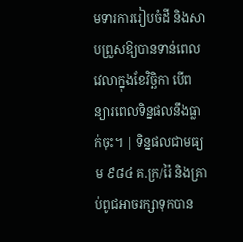មទារការរៀបចំដី និងសាបព្រួសឱ្យបានទាន់ពេលវេលាក្នុងខែវិច្ឆិកា បើពន្យារពេលទិន្នផលនឹងធ្លាក់ចុះ។ | ទិន្នផលជាមធ្យម ៩៨៤ គ.ក្រ/រ៉ៃ និងគ្រាប់ពូជអាចរក្សាទុកបាន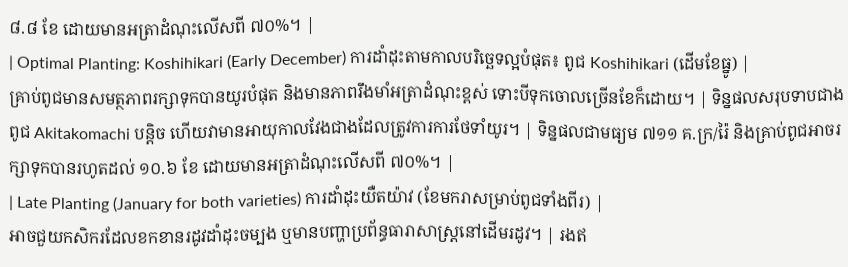៨.៨ ខែ ដោយមានអត្រាដំណុះលើសពី ៧០%។ |
| Optimal Planting: Koshihikari (Early December) ការដាំដុះតាមកាលបរិច្ឆេទល្អបំផុត៖ ពូជ Koshihikari (ដើមខែធ្នូ) |
គ្រាប់ពូជមានសមត្ថភាពរក្សាទុកបានយូរបំផុត និងមានភាពរឹងមាំអត្រាដំណុះខ្ពស់ ទោះបីទុកចោលច្រើនខែក៏ដោយ។ | ទិន្នផលសរុបទាបជាងពូជ Akitakomachi បន្តិច ហើយវាមានអាយុកាលវែងជាងដែលត្រូវការការថែទាំយូរ។ | ទិន្នផលជាមធ្យម ៧១១ គ.ក្រ/រ៉ៃ និងគ្រាប់ពូជអាចរក្សាទុកបានរហូតដល់ ១០.៦ ខែ ដោយមានអត្រាដំណុះលើសពី ៧០%។ |
| Late Planting (January for both varieties) ការដាំដុះយឺតយ៉ាវ (ខែមករាសម្រាប់ពូជទាំងពីរ) |
អាចជួយកសិករដែលខកខានរដូវដាំដុះចម្បង ឬមានបញ្ហាប្រព័ន្ធធារាសាស្ត្រនៅដើមរដូវ។ | រងឥ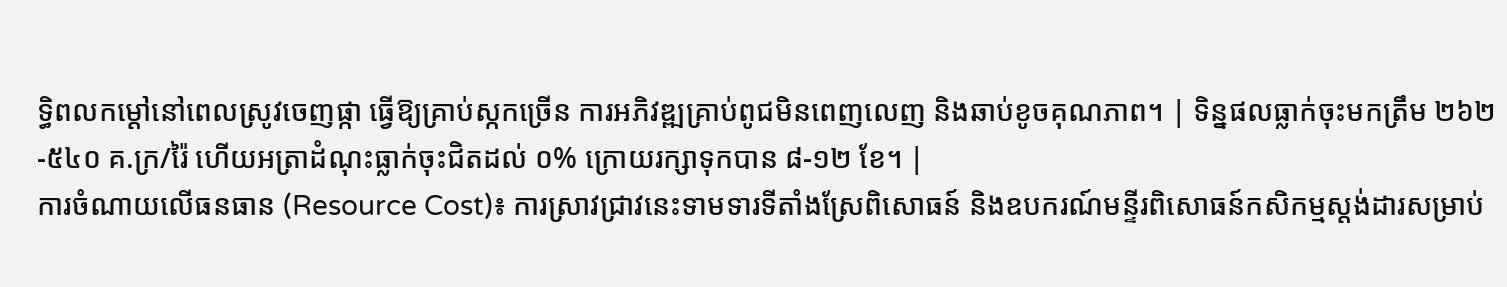ទ្ធិពលកម្ដៅនៅពេលស្រូវចេញផ្កា ធ្វើឱ្យគ្រាប់ស្កកច្រើន ការអភិវឌ្ឍគ្រាប់ពូជមិនពេញលេញ និងឆាប់ខូចគុណភាព។ | ទិន្នផលធ្លាក់ចុះមកត្រឹម ២៦២-៥៤០ គ.ក្រ/រ៉ៃ ហើយអត្រាដំណុះធ្លាក់ចុះជិតដល់ ០% ក្រោយរក្សាទុកបាន ៨-១២ ខែ។ |
ការចំណាយលើធនធាន (Resource Cost)៖ ការស្រាវជ្រាវនេះទាមទារទីតាំងស្រែពិសោធន៍ និងឧបករណ៍មន្ទីរពិសោធន៍កសិកម្មស្តង់ដារសម្រាប់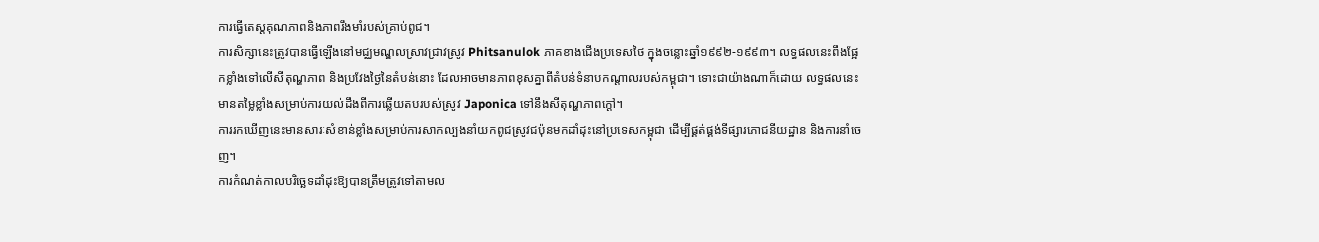ការធ្វើតេស្តគុណភាពនិងភាពរឹងមាំរបស់គ្រាប់ពូជ។
ការសិក្សានេះត្រូវបានធ្វើឡើងនៅមជ្ឈមណ្ឌលស្រាវជ្រាវស្រូវ Phitsanulok ភាគខាងជើងប្រទេសថៃ ក្នុងចន្លោះឆ្នាំ១៩៩២-១៩៩៣។ លទ្ធផលនេះពឹងផ្អែកខ្លាំងទៅលើសីតុណ្ហភាព និងប្រវែងថ្ងៃនៃតំបន់នោះ ដែលអាចមានភាពខុសគ្នាពីតំបន់ទំនាបកណ្តាលរបស់កម្ពុជា។ ទោះជាយ៉ាងណាក៏ដោយ លទ្ធផលនេះមានតម្លៃខ្លាំងសម្រាប់ការយល់ដឹងពីការឆ្លើយតបរបស់ស្រូវ Japonica ទៅនឹងសីតុណ្ហភាពក្តៅ។
ការរកឃើញនេះមានសារៈសំខាន់ខ្លាំងសម្រាប់ការសាកល្បងនាំយកពូជស្រូវជប៉ុនមកដាំដុះនៅប្រទេសកម្ពុជា ដើម្បីផ្គត់ផ្គង់ទីផ្សារភោជនីយដ្ឋាន និងការនាំចេញ។
ការកំណត់កាលបរិច្ឆេទដាំដុះឱ្យបានត្រឹមត្រូវទៅតាមល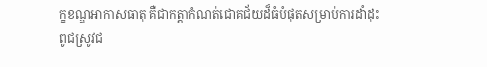ក្ខខណ្ឌអាកាសធាតុ គឺជាកត្តាកំណត់ជោគជ័យដ៏ធំបំផុតសម្រាប់ការដាំដុះពូជស្រូវជ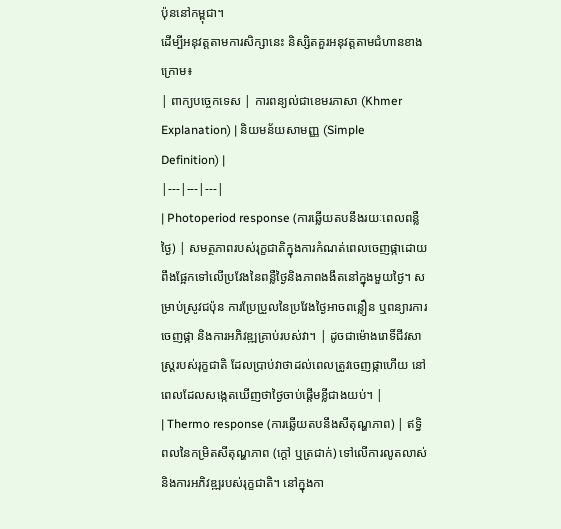ប៉ុននៅកម្ពុជា។
ដើម្បីអនុវត្តតាមការសិក្សានេះ និស្សិតគួរអនុវត្តតាមជំហានខាងក្រោម៖
| ពាក្យបច្ចេកទេស | ការពន្យល់ជាខេមរភាសា (Khmer Explanation) | និយមន័យសាមញ្ញ (Simple Definition) |
|---|---|---|
| Photoperiod response (ការឆ្លើយតបនឹងរយៈពេលពន្លឺថ្ងៃ) | សមត្ថភាពរបស់រុក្ខជាតិក្នុងការកំណត់ពេលចេញផ្កាដោយពឹងផ្អែកទៅលើប្រវែងនៃពន្លឺថ្ងៃនិងភាពងងឹតនៅក្នុងមួយថ្ងៃ។ សម្រាប់ស្រូវជប៉ុន ការប្រែប្រួលនៃប្រវែងថ្ងៃអាចពន្លឿន ឬពន្យារការចេញផ្កា និងការអភិវឌ្ឍគ្រាប់របស់វា។ | ដូចជាម៉ោងរោទិ៍ជីវសាស្ត្ររបស់រុក្ខជាតិ ដែលប្រាប់វាថាដល់ពេលត្រូវចេញផ្កាហើយ នៅពេលដែលសង្កេតឃើញថាថ្ងៃចាប់ផ្តើមខ្លីជាងយប់។ |
| Thermo response (ការឆ្លើយតបនឹងសីតុណ្ហភាព) | ឥទ្ធិពលនៃកម្រិតសីតុណ្ហភាព (ក្តៅ ឬត្រជាក់) ទៅលើការលូតលាស់ និងការអភិវឌ្ឍរបស់រុក្ខជាតិ។ នៅក្នុងកា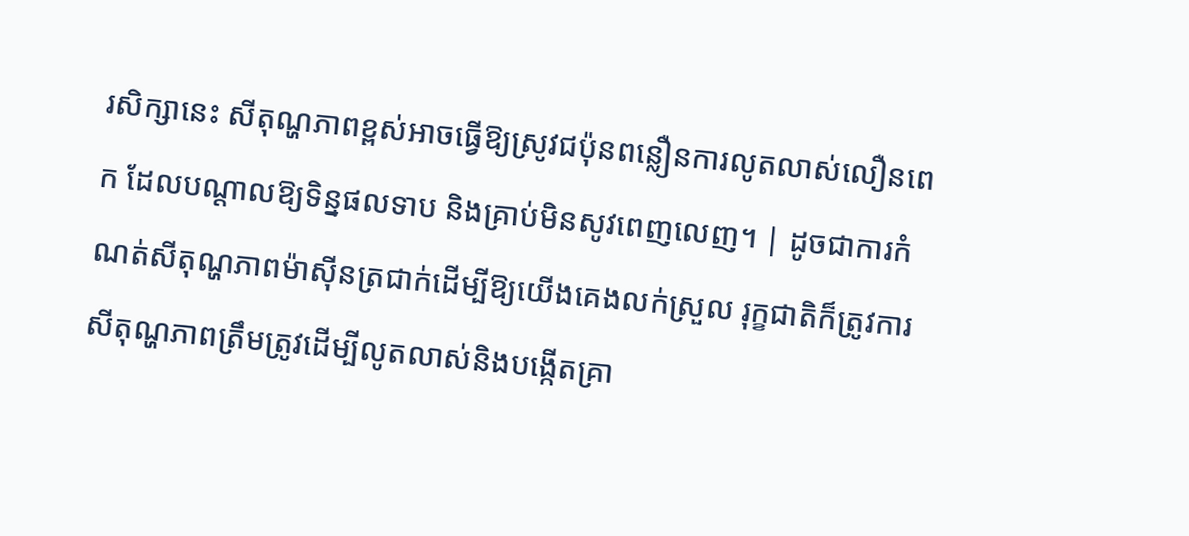រសិក្សានេះ សីតុណ្ហភាពខ្ពស់អាចធ្វើឱ្យស្រូវជប៉ុនពន្លឿនការលូតលាស់លឿនពេក ដែលបណ្តាលឱ្យទិន្នផលទាប និងគ្រាប់មិនសូវពេញលេញ។ | ដូចជាការកំណត់សីតុណ្ហភាពម៉ាស៊ីនត្រជាក់ដើម្បីឱ្យយើងគេងលក់ស្រួល រុក្ខជាតិក៏ត្រូវការសីតុណ្ហភាពត្រឹមត្រូវដើម្បីលូតលាស់និងបង្កើតគ្រា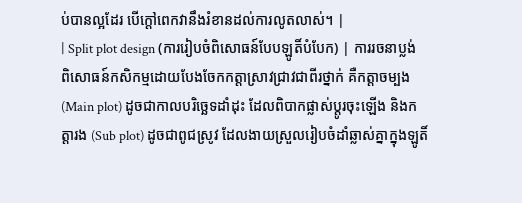ប់បានល្អដែរ បើក្តៅពេកវានឹងរំខានដល់ការលូតលាស់។ |
| Split plot design (ការរៀបចំពិសោធន៍បែបឡូតិ៍បំបែក) | ការរចនាប្លង់ពិសោធន៍កសិកម្មដោយបែងចែកកត្តាស្រាវជ្រាវជាពីរថ្នាក់ គឺកត្តាចម្បង (Main plot) ដូចជាកាលបរិច្ឆេទដាំដុះ ដែលពិបាកផ្លាស់ប្តូរចុះឡើង និងកត្តារង (Sub plot) ដូចជាពូជស្រូវ ដែលងាយស្រួលរៀបចំដាំឆ្លាស់គ្នាក្នុងឡូតិ៍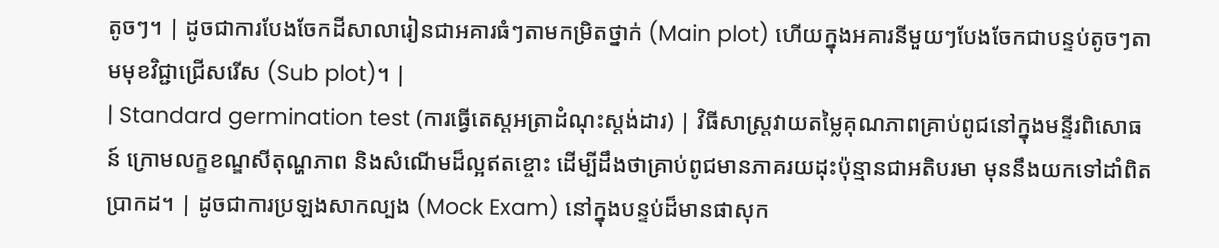តូចៗ។ | ដូចជាការបែងចែកដីសាលារៀនជាអគារធំៗតាមកម្រិតថ្នាក់ (Main plot) ហើយក្នុងអគារនីមួយៗបែងចែកជាបន្ទប់តូចៗតាមមុខវិជ្ជាជ្រើសរើស (Sub plot)។ |
| Standard germination test (ការធ្វើតេស្តអត្រាដំណុះស្តង់ដារ) | វិធីសាស្ត្រវាយតម្លៃគុណភាពគ្រាប់ពូជនៅក្នុងមន្ទីរពិសោធន៍ ក្រោមលក្ខខណ្ឌសីតុណ្ហភាព និងសំណើមដ៏ល្អឥតខ្ចោះ ដើម្បីដឹងថាគ្រាប់ពូជមានភាគរយដុះប៉ុន្មានជាអតិបរមា មុននឹងយកទៅដាំពិតប្រាកដ។ | ដូចជាការប្រឡងសាកល្បង (Mock Exam) នៅក្នុងបន្ទប់ដ៏មានផាសុក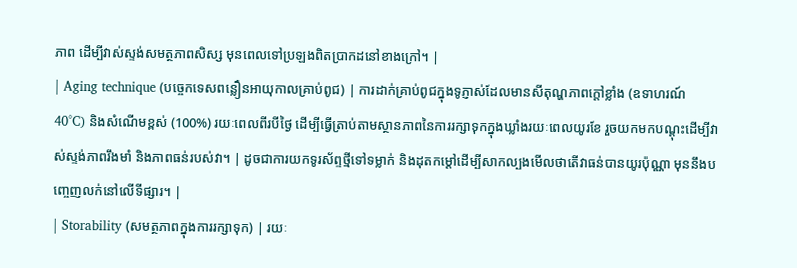ភាព ដើម្បីវាស់ស្ទង់សមត្ថភាពសិស្ស មុនពេលទៅប្រឡងពិតប្រាកដនៅខាងក្រៅ។ |
| Aging technique (បច្ចេកទេសពន្លឿនអាយុកាលគ្រាប់ពូជ) | ការដាក់គ្រាប់ពូជក្នុងទូភ្ញាស់ដែលមានសីតុណ្ហភាពក្តៅខ្លាំង (ឧទាហរណ៍ 40°C) និងសំណើមខ្ពស់ (100%) រយៈពេលពីរបីថ្ងៃ ដើម្បីធ្វើត្រាប់តាមស្ថានភាពនៃការរក្សាទុកក្នុងឃ្លាំងរយៈពេលយូរខែ រួចយកមកបណ្តុះដើម្បីវាស់ស្ទង់ភាពរឹងមាំ និងភាពធន់របស់វា។ | ដូចជាការយកទូរស័ព្ទថ្មីទៅទម្លាក់ និងដុតកម្តៅដើម្បីសាកល្បងមើលថាតើវាធន់បានយូរប៉ុណ្ណា មុននឹងបញ្ចេញលក់នៅលើទីផ្សារ។ |
| Storability (សមត្ថភាពក្នុងការរក្សាទុក) | រយៈ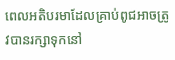ពេលអតិបរមាដែលគ្រាប់ពូជអាចត្រូវបានរក្សាទុកនៅ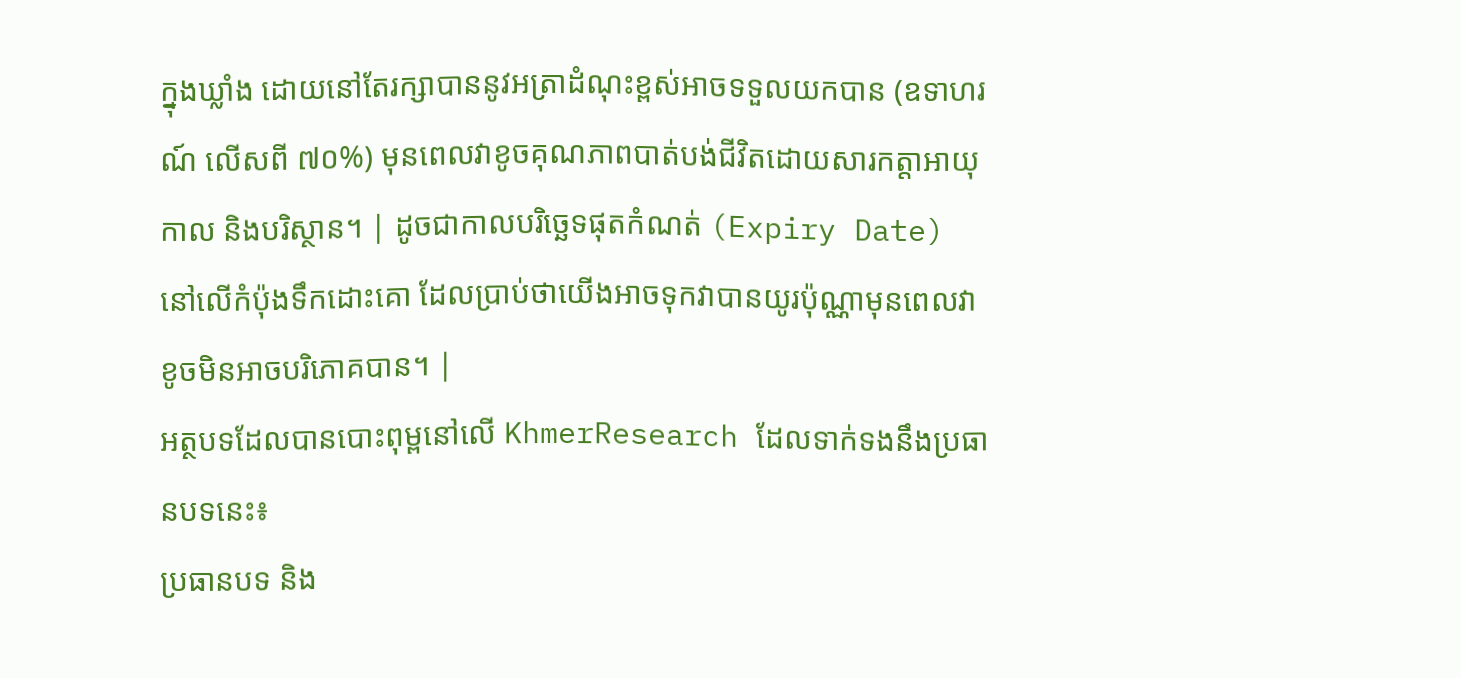ក្នុងឃ្លាំង ដោយនៅតែរក្សាបាននូវអត្រាដំណុះខ្ពស់អាចទទួលយកបាន (ឧទាហរណ៍ លើសពី ៧០%) មុនពេលវាខូចគុណភាពបាត់បង់ជីវិតដោយសារកត្តាអាយុកាល និងបរិស្ថាន។ | ដូចជាកាលបរិច្ឆេទផុតកំណត់ (Expiry Date) នៅលើកំប៉ុងទឹកដោះគោ ដែលប្រាប់ថាយើងអាចទុកវាបានយូរប៉ុណ្ណាមុនពេលវាខូចមិនអាចបរិភោគបាន។ |
អត្ថបទដែលបានបោះពុម្ពនៅលើ KhmerResearch ដែលទាក់ទងនឹងប្រធានបទនេះ៖
ប្រធានបទ និង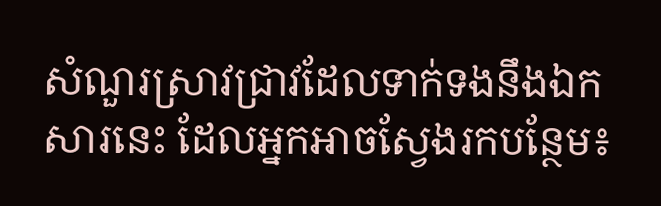សំណួរស្រាវជ្រាវដែលទាក់ទងនឹងឯកសារនេះ ដែលអ្នកអាចស្វែងរកបន្ថែម៖